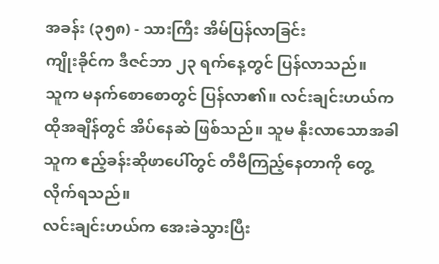အခန်း (၃၅၈) - သားကြီး အိမ်ပြန်လာခြင်း
ကျိုးခိုင်က ဒီဇင်ဘာ ၂၃ ရက်နေ့တွင် ပြန်လာသည်။
သူက မနက်စောစောတွင် ပြန်လာ၏။ လင်းချင်းဟယ်က ထိုအချိန်တွင် အိပ်နေဆဲ ဖြစ်သည်။ သူမ နိုးလာသောအခါ သူက ဧည့်ခန်းဆိုဖာပေါ်တွင် တီဗီကြည့်နေတာကို တွေ့လိုက်ရသည်။
လင်းချင်းဟယ်က အေးခဲသွားပြီး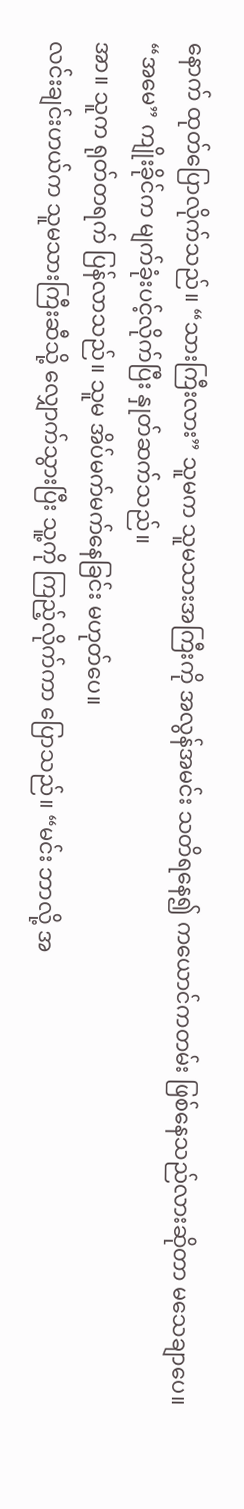နောက် ထုတ်ပြောလိုက်သည်။ “သားကြီးလား” သူမက သူမသားအကြီးကို အလွန်အမင်း သတိရနေ၍ ကယောင်ကတမ်း ဖြစ်နေသည်လားဆိုတာ မသေချာပေ။
“အမေ” ကျိုးခိုင်က မျက်ခုံးပင့်လိုက်ပြီး နှုတ်ဆက်သည်။
အာ။ သူက ရုတ်တရက် ပြန်လာသည်။ သူမ အိပ်မက်မက်နေခြင်း မဟုတ်ပေ။
လင်းချင်းဟယ်က သူမသားကြီးဆီသို့ လျှောက်သွားပြီး သူ့ကို ကြည့်လိုက်ကာ ပြောသည်။ “မင်း ဘာလို့ အ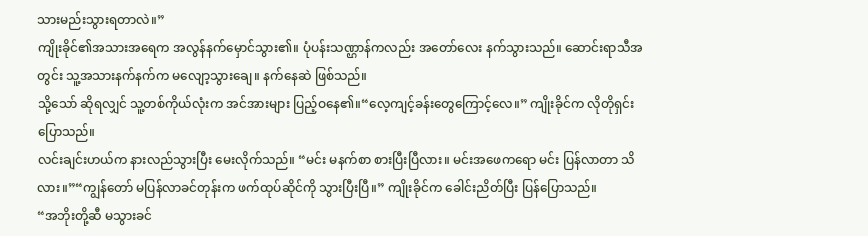သားမည်းသွားရတာလဲ။”
ကျိုးခိုင်၏အသားအရေက အလွန်နက်မှောင်သွား၏။ ပုံပန်းသဏ္ဌာန်ကလည်း အတော်လေး နက်သွားသည်။ ဆောင်းရာသီအတွင်း သူ့အသားနက်နက်က မလျော့သွားချေ။ နက်နေဆဲ ဖြစ်သည်။
သို့သော် ဆိုရလျှင် သူ့တစ်ကိုယ်လုံးက အင်အားများ ပြည့်ဝနေ၏။“လေ့ကျင့်ခန်းတွေကြောင့်လေ။” ကျိုးခိုင်က လိုတိုရှင်းပြောသည်။
လင်းချင်းဟယ်က နားလည်သွားပြီး မေးလိုက်သည်။ “မင်း မနက်စာ စားပြီးပြီလား။ မင်းအဖေကရော မင်း ပြန်လာတာ သိလား။”“ကျွန်တော် မပြန်လာခင်တုန်းက ဖက်ထုပ်ဆိုင်ကို သွားပြီးပြီ။” ကျိုးခိုင်က ခေါင်းညိတ်ပြီး ပြန်ပြောသည်။
“အဘိုးတို့ဆီ မသွားခင်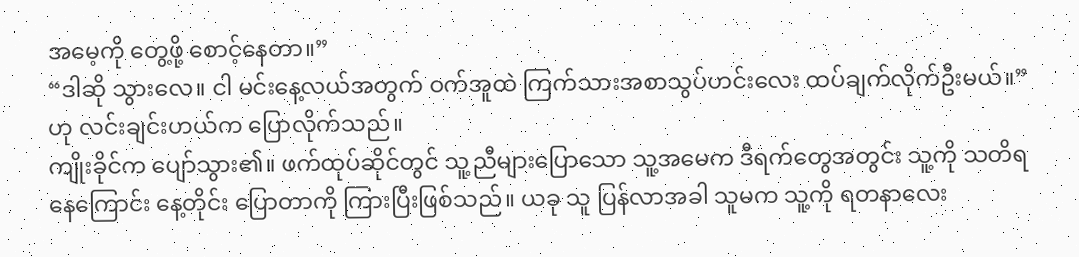အမေ့ကို တွေ့ဖို့ စောင့်နေတာ။”
“ဒါဆို သွားလေ။ ငါ မင်းနေ့လယ်အတွက် ဝက်အူထဲ ကြက်သားအစာသွပ်ဟင်းလေး ထပ်ချက်လိုက်ဦးမယ်။” ဟု လင်းချင်းဟယ်က ပြောလိုက်သည်။
ကျိုးခိုင်က ပျော်သွား၏။ ဖက်ထုပ်ဆိုင်တွင် သူ့ညီများပြောသော သူ့အမေက ဒီရက်တွေအတွင်း သူ့ကို သတိရနေကြောင်း နေ့တိုင်း ပြောတာကို ကြားပြီးဖြစ်သည်။ ယခု သူ ပြန်လာအခါ သူမက သူ့ကို ရတနာလေး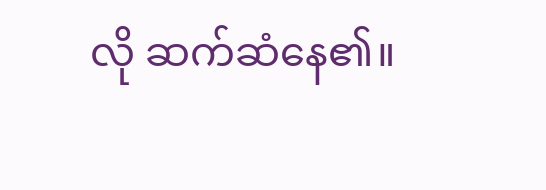လို ဆက်ဆံနေ၏။